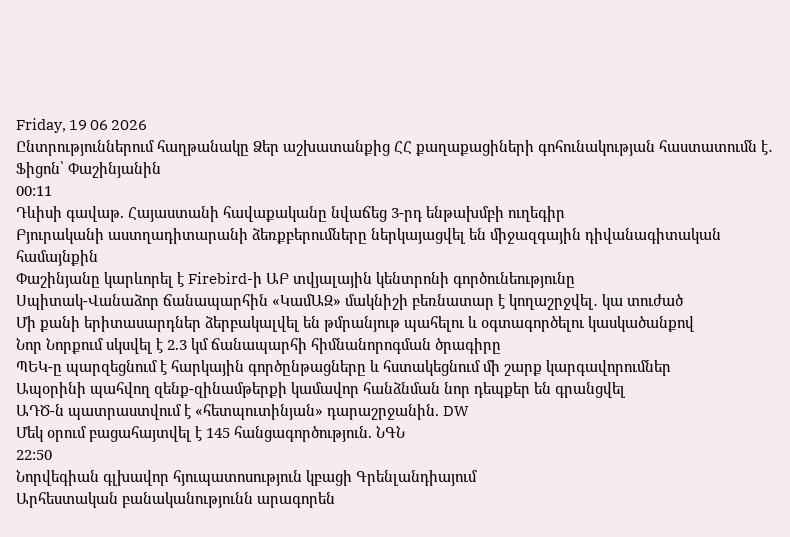Friday, 19 06 2026
Ընտրություններում հաղթանակը Ձեր աշխատանքից ՀՀ քաղաքացիների գոհունակության հաստատումն է․ Ֆիցոն՝ Փաշինյանին
00:11
Դևիսի գավաթ. Հայաստանի հավաքականը նվաճեց 3-րդ ենթախմբի ուղեգիր
Բյուրականի աստղադիտարանի ձեռքբերումները ներկայացվել են միջազգային դիվանագիտական համայնքին
Փաշինյանը կարևորել է Firebird-ի ԱԲ տվյալային կենտրոնի գործունեությունը
Սպիտակ-Վանաձոր ճանապարհին «ԿամԱԶ» մակնիշի բեռնատար է կողաշրջվել․ կա տուժած
Մի քանի երիտասարդներ ձերբակալվել են թմրանյութ պահելու և օգտագործելու կասկածանքով
Նոր Նորքում սկսվել է 2.3 կմ ճանապարհի հիմնանորոգման ծրագիրը
ՊԵԿ-ը պարզեցնում է հարկային գործընթացները և հստակեցնում մի շարք կարգավորումներ
Ապօրինի պահվող զենք-զինամթերքի կամավոր հանձնման նոր դեպքեր են գրանցվել
ԱԴԾ-ն պատրաստվում է «հետպուտինյան» դարաշրջանին. DW
Մեկ օրում բացահայտվել է 145 հանցագործություն. ՆԳՆ
22:50
Նորվեգիան գլխավոր հյուպատոսություն կբացի Գրենլանդիայում
Արհեստական բանականությունն արագորեն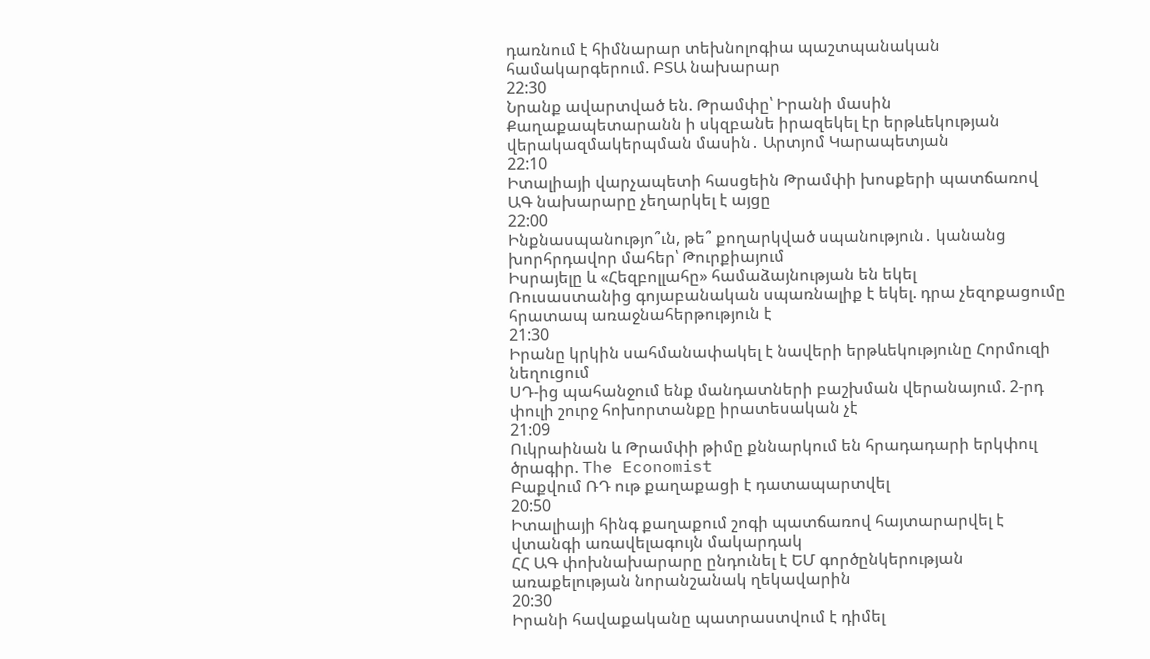դառնում է հիմնարար տեխնոլոգիա պաշտպանական համակարգերում. ԲՏԱ նախարար
22:30
Նրանք ավարտված են. Թրամփը՝ Իրանի մասին
Քաղաքապետարանն ի սկզբանե իրազեկել էր երթևեկության վերակազմակերպման մասին․ Արտյոմ Կարապետյան
22:10
Իտալիայի վարչապետի հասցեին Թրամփի խոսքերի պատճառով ԱԳ նախարարը չեղարկել է այցը
22:00
Ինքնասպանությո՞ւն, թե՞ քողարկված սպանություն․ կանանց խորհրդավոր մահեր՝ Թուրքիայում
Իսրայելը և «Հեզբոլլահը» համաձայնության են եկել
Ռուսաստանից գոյաբանական սպառնալիք է եկել. դրա չեզոքացումը հրատապ առաջնահերթություն է
21:30
Իրանը կրկին սահմանափակել է նավերի երթևեկությունը Հորմուզի նեղուցում
ՍԴ-ից պահանջում ենք մանդատների բաշխման վերանայում. 2-րդ փուլի շուրջ հոխորտանքը իրատեսական չէ
21:09
Ուկրաինան և Թրամփի թիմը քննարկում են հրադադարի երկփուլ ծրագիր. The Economist
Բաքվում ՌԴ ութ քաղաքացի է դատապարտվել
20:50
Իտալիայի հինգ քաղաքում շոգի պատճառով հայտարարվել է վտանգի առավելագույն մակարդակ
ՀՀ ԱԳ փոխնախարարը ընդունել է ԵՄ գործընկերության առաքելության նորանշանակ ղեկավարին
20:30
Իրանի հավաքականը պատրաստվում է դիմել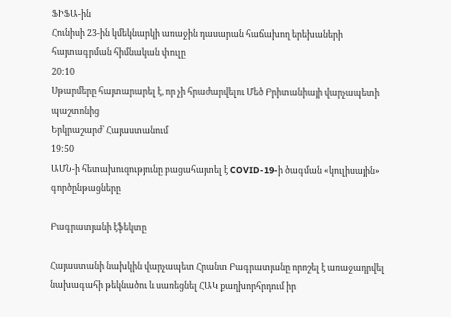ՖԻՖԱ-ին
Հունիսի 23-ին կմեկնարկի առաջին դասարան հաճախող երեխաների հայտագրման հիմնական փուլը
20:10
Սթարմերը հայտարարել է, որ չի հրաժարվելու Մեծ Բրիտանիայի վարչապետի պաշտոնից
Երկրաշարժ՝ Հայաստանում
19:50
ԱՄՆ-ի հետախուզությունը բացահայտել է COVID-19-ի ծագման «կուլիսային» գործընթացները

Բագրատյանի էֆեկտը

Հայաստանի նախկին վարչապետ Հրանտ Բագրատյանը որոշել է առաջադրվել նախագահի թեկնածու և սառեցնել ՀԱԿ քաղխորհրդում իր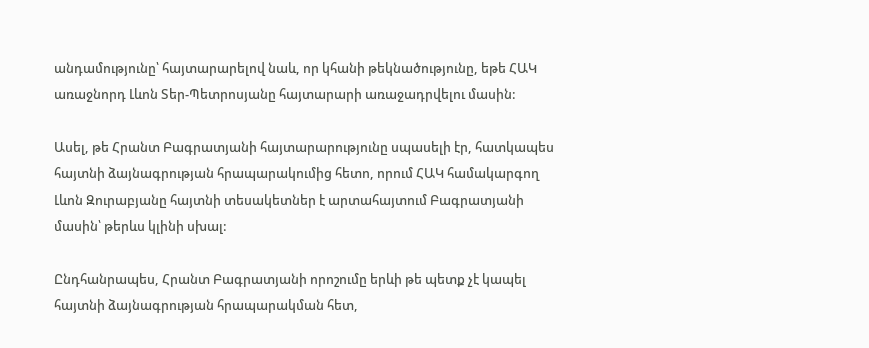անդամությունը՝ հայտարարելով նաև, որ կհանի թեկնածությունը, եթե ՀԱԿ առաջնորդ Լևոն Տեր-Պետրոսյանը հայտարարի առաջադրվելու մասին:

Ասել, թե Հրանտ Բագրատյանի հայտարարությունը սպասելի էր, հատկապես հայտնի ձայնագրության հրապարակումից հետո, որում ՀԱԿ համակարգող Լևոն Զուրաբյանը հայտնի տեսակետներ է արտահայտում Բագրատյանի մասին՝ թերևս կլինի սխալ:

Ընդհանրապես, Հրանտ Բագրատյանի որոշումը երևի թե պետք չէ կապել հայտնի ձայնագրության հրապարակման հետ,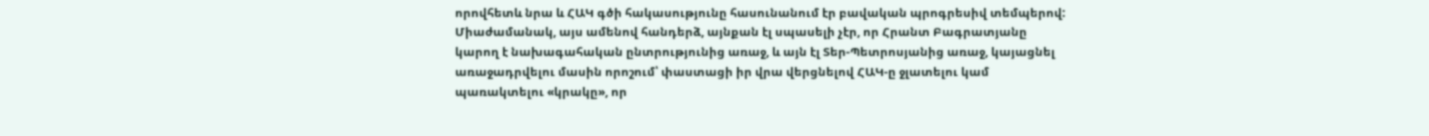որովհետև նրա և ՀԱԿ գծի հակասությունը հասունանում էր բավական պրոգրեսիվ տեմպերով: Միաժամանակ, այս ամենով հանդերձ, այնքան էլ սպասելի չէր, որ Հրանտ Բագրատյանը կարող է նախագահական ընտրությունից առաջ, և այն էլ Տեր-Պետրոսյանից առաջ, կայացնել առաջադրվելու մասին որոշում՝ փաստացի իր վրա վերցնելով ՀԱԿ-ը ջլատելու կամ պառակտելու «կրակը», որ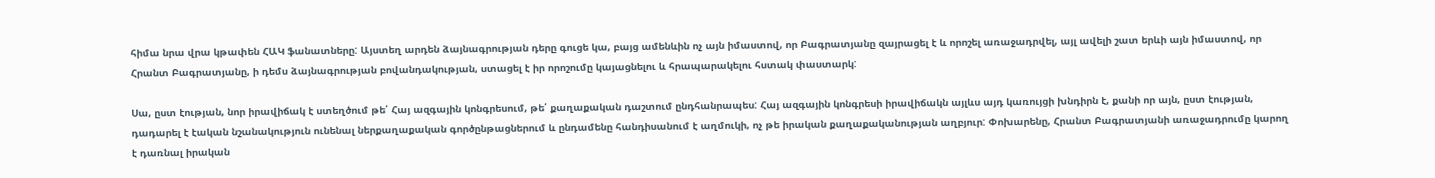հիմա նրա վրա կթափեն ՀԱԿ ֆանատները: Այստեղ արդեն ձայնագրության դերը գուցե կա, բայց ամենևին ոչ այն իմաստով, որ Բագրատյանը զայրացել է և որոշել առաջադրվել, այլ ավելի շատ երևի այն իմաստով, որ Հրանտ Բագրատյանը, ի դեմս ձայնագրության բովանդակության, ստացել է իր որոշումը կայացնելու և հրապարակելու հստակ փաստարկ:

Սա, ըստ էության, նոր իրավիճակ է ստեղծում թե՛ Հայ ազգային կոնգրեսում, թե՛ քաղաքական դաշտում ընդհանրապես: Հայ ազգային կոնգրեսի իրավիճակն այլևս այդ կառույցի խնդիրն է, քանի որ այն, ըստ էության, դադարել է էական նշանակություն ունենալ ներքաղաքական գործընթացներում և ընդամենը հանդիսանում է աղմուկի, ոչ թե իրական քաղաքականության աղբյուր: Փոխարենը, Հրանտ Բագրատյանի առաջադրումը կարող է դառնալ իրական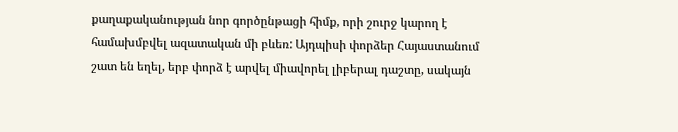քաղաքականության նոր գործընթացի հիմք, որի շուրջ կարող է համախմբվել ազատական մի բևեռ: Այդպիսի փորձեր Հայաստանում շատ են եղել, երբ փորձ է արվել միավորել լիբերալ դաշտը, սակայն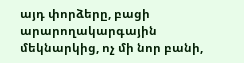այդ փորձերը, բացի արարողակարգային մեկնարկից, ոչ մի նոր բանի,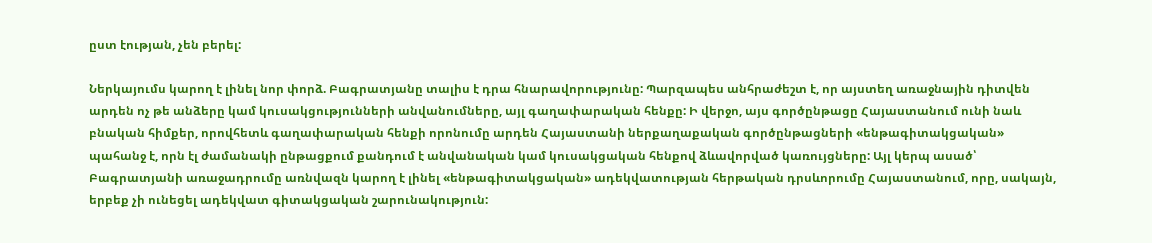ըստ էության, չեն բերել:

Ներկայումս կարող է լինել նոր փորձ. Բագրատյանը տալիս է դրա հնարավորությունը: Պարզապես անհրաժեշտ է, որ այստեղ առաջնային դիտվեն արդեն ոչ թե անձերը կամ կուսակցությունների անվանումները, այլ գաղափարական հենքը: Ի վերջո, այս գործընթացը Հայաստանում ունի նաև բնական հիմքեր, որովհետև գաղափարական հենքի որոնումը արդեն Հայաստանի ներքաղաքական գործընթացների «ենթագիտակցական» պահանջ է, որն էլ ժամանակի ընթացքում քանդում է անվանական կամ կուսակցական հենքով ձևավորված կառույցները: Այլ կերպ ասած՝ Բագրատյանի առաջադրումը առնվազն կարող է լինել «ենթագիտակցական» ադեկվատության հերթական դրսևորումը Հայաստանում, որը, սակայն, երբեք չի ունեցել ադեկվատ գիտակցական շարունակություն: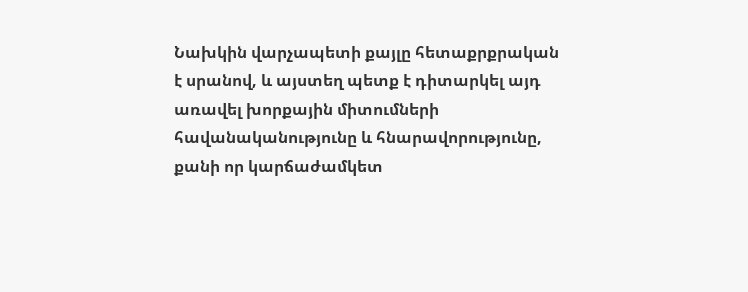Նախկին վարչապետի քայլը հետաքրքրական է սրանով, և այստեղ պետք է դիտարկել այդ առավել խորքային միտումների հավանականությունը և հնարավորությունը, քանի որ կարճաժամկետ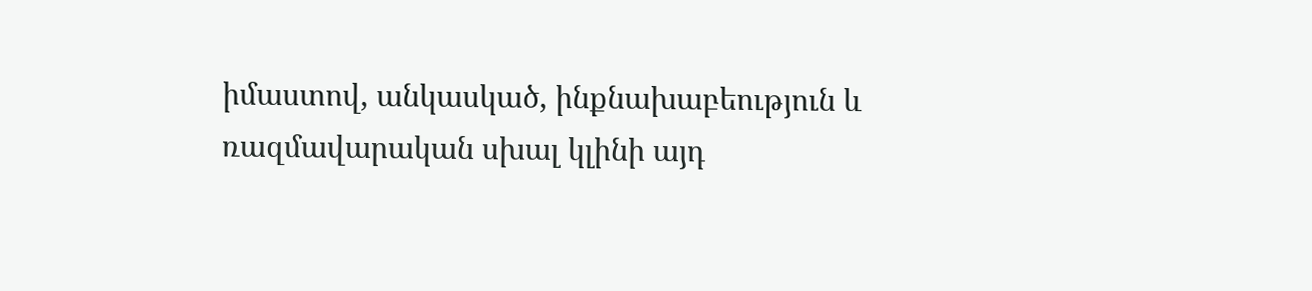իմաստով, անկասկած, ինքնախաբեություն և ռազմավարական սխալ կլինի այդ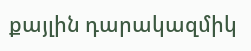քայլին դարակազմիկ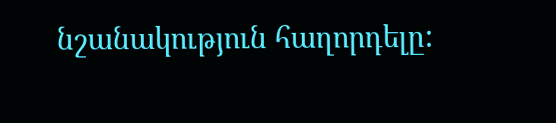նշանակություն հաղորդելը: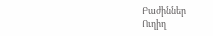Բաժիններ
Ուղիղ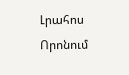Լրահոս
Որոնում